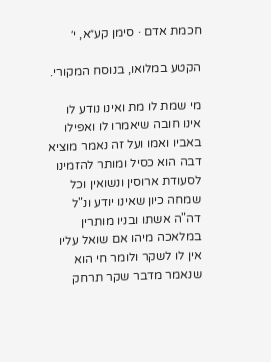חכמת אדם · סימן קע״א, י׳

הקטע במלואו, בנוסח המקורי.

מי שמת לו מת ואינו נודע לו אינו חובה שיאמרו לו ואפילו באביו ואמו ועל זה נאמר מוציא דבה הוא כסיל ומותר להזמינו לסעודת ארוסין ונשואין וכל שמחה כיון שאינו יודע ונ"ל דה"ה אשתו ובניו מותרין במלאכה מיהו אם שואל עליו אין לו לשקר ולומר חי הוא שנאמר מדבר שקר תרחק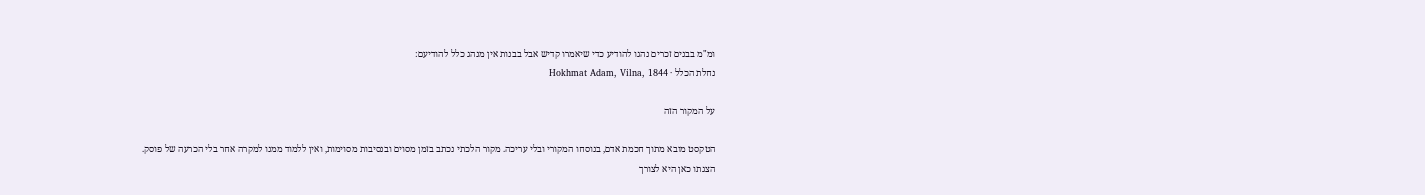ומ"מ בבנים זכרים נהגו להודיע כדי שיאמרו קדיש אבל בבנות אין מנהג כלל להודיעם:
נחלת הכלל · Hokhmat Adam, Vilna, 1844

על המקור הזה

הטקסט מובא מתוך חכמת אדם, בנוסחו המקורי ובלי עריכה. מקור הלכתי נכתב בזמן מסוים ובנסיבות מסוימות, ואין ללמוד ממנו למקרה אחר בלי הכרעה של פוסק. הצגתו כאן היא לצורך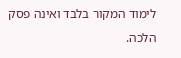לימוד המקור בלבד ואינה פסק הלכה.